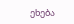ეხება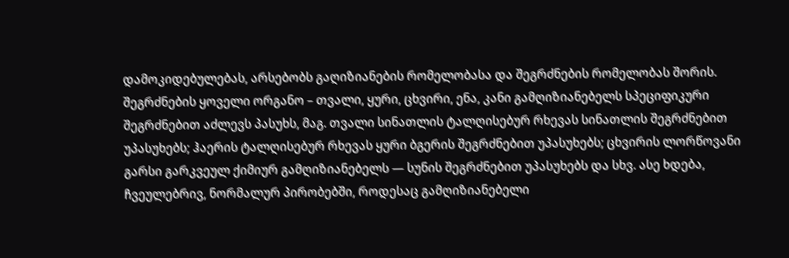დამოკიდებულებას, არსებობს გაღიზიანების რომელობასა და შეგრძნების რომელობას შორის. შეგრძნების ყოველი ორგანო – თვალი, ყური, ცხვირი, ენა, კანი გამღიზიანებელს სპეციფიკური შეგრძნებით აძლევს პასუხს, მაგ. თვალი სინათლის ტალღისებურ რხევას სინათლის შეგრძნებით უპასუხებს; ჰაერის ტალღისებურ რხევას ყური ბგერის შეგრძნებით უპასუხებს; ცხვირის ლორწოვანი გარსი გარკვეულ ქიმიურ გამღიზიანებელს — სუნის შეგრძნებით უპასუხებს და სხვ. ასე ხდება, ჩვეულებრივ, ნორმალურ პირობებში, როდესაც გამღიზიანებელი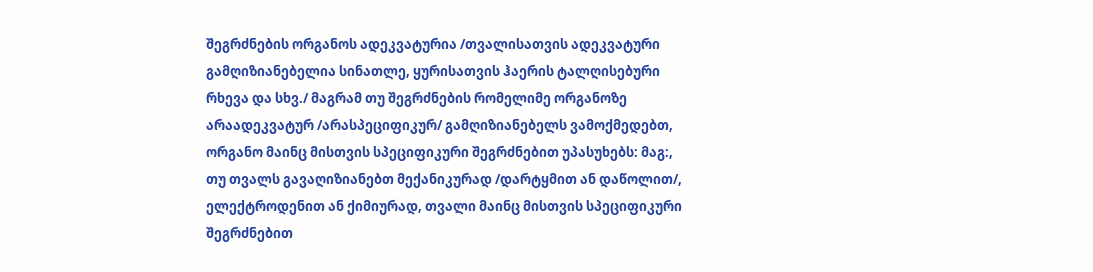შეგრძნების ორგანოს ადეკვატურია /თვალისათვის ადეკვატური გამღიზიანებელია სინათლე, ყურისათვის ჰაერის ტალღისებური რხევა და სხვ./ მაგრამ თუ შეგრძნების რომელიმე ორგანოზე არაადეკვატურ /არასპეციფიკურ/ გამღიზიანებელს ვამოქმედებთ, ორგანო მაინც მისთვის სპეციფიკური შეგრძნებით უპასუხებს: მაგ:, თუ თვალს გავაღიზიანებთ მექანიკურად /დარტყმით ან დაწოლით/, ელექტროდენით ან ქიმიურად, თვალი მაინც მისთვის სპეციფიკური შეგრძნებით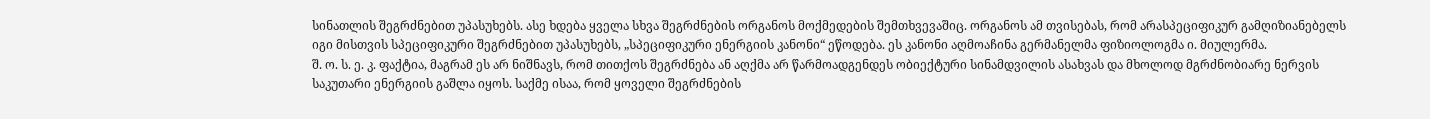სინათლის შეგრძნებით უპასუხებს. ასე ხდება ყველა სხვა შეგრძნების ორგანოს მოქმედების შემთხვევაშიც. ორგანოს ამ თვისებას, რომ არასპეციფიკურ გამღიზიანებელს იგი მისთვის სპეციფიკური შეგრძნებით უპასუხებს, „სპეციფიკური ენერგიის კანონი“ ეწოდება. ეს კანონი აღმოაჩინა გერმანელმა ფიზიოლოგმა ი. მიულერმა.
შ. ო. ს. ე. კ. ფაქტია, მაგრამ ეს არ ნიშნავს, რომ თითქოს შეგრძნება ან აღქმა არ წარმოადგენდეს ობიექტური სინამდვილის ასახვას და მხოლოდ მგრძნობიარე ნერვის საკუთარი ენერგიის გაშლა იყოს. საქმე ისაა, რომ ყოველი შეგრძნების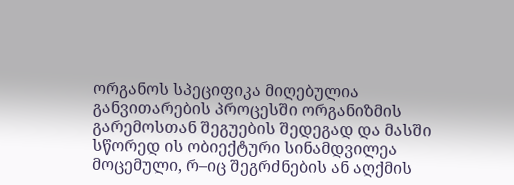ორგანოს სპეციფიკა მიღებულია განვითარების პროცესში ორგანიზმის გარემოსთან შეგუების შედეგად და მასში სწორედ ის ობიექტური სინამდვილეა მოცემული, რ–იც შეგრძნების ან აღქმის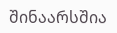შინაარსშია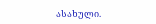ასახული.